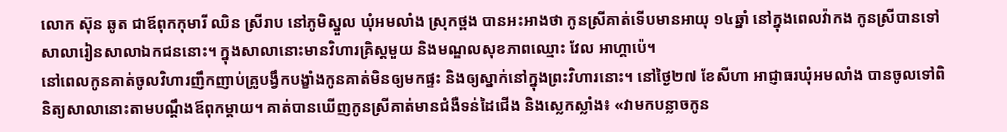លោក ស៊ុន ឆូត ជាឪពុកកុមារី ឈិន ស្រីរាប នៅភូមិស្នួល ឃុំអមលាំង ស្រុកថ្ពង បានអះអាងថា កូនស្រីគាត់ទើបមានអាយុ ១៤ឆ្នាំ នៅក្នុងពេលវ៉ាកង កូនស្រីបានទៅសាលារៀនសាលាឯកជននោះ។ ក្នុងសាលានោះមានវិហារគ្រិស្តមួយ និងមណ្ឌលសុខភាពឈ្មោះ វែល អាហ្គាប៉េ។
នៅពេលកូនគាត់ចូលវិហារញឹកញាប់គ្រូបង្វឹកបង្ខាំងកូនគាត់មិនឲ្យមកផ្ទះ និងឲ្យស្នាក់នៅក្នុងព្រះវិហារនោះ។ នៅថ្ងៃ២៧ ខែសីហា អាជ្ញាធរឃុំអមលាំង បានចូលទៅពិនិត្យសាលានោះតាមបណ្ដឹងឪពុកម្ដាយ។ គាត់បានឃើញកូនស្រីគាត់មានជំងឺទន់ដៃជើង និងស្លេកស្លាំង៖ «វាមកបន្លាចកូន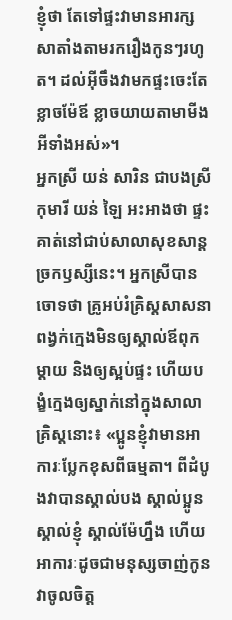ខ្ញុំថា តែទៅផ្ទះវាមានអារក្សសាតាំងតាមរករឿងកូនៗរហូត។ ដល់អ៊ីចឹងវាមកផ្ទះចេះតែខ្លាចម៉ែឪ ខ្លាចយាយតាមាមីងអីទាំងអស់»។
អ្នកស្រី យន់ សារិន ជាបងស្រីកុមារី យន់ ឡៃ អះអាងថា ផ្ទះគាត់នៅជាប់សាលាសុខសាន្តច្រកឫស្សីនេះ។ អ្នកស្រីបានចោទថា គ្រូអប់រំគ្រិស្តសាសនាពង្វក់ក្មេងមិនឲ្យស្គាល់ឪពុកម្ដាយ និងឲ្យស្អប់ផ្ទះ ហើយបង្ខំក្មេងឲ្យស្នាក់នៅក្នុងសាលាគ្រិស្តនោះ៖ «ប្អូនខ្ញុំវាមានអាការៈប្លែកខុសពីធម្មតា។ ពីដំបូងវាបានស្គាល់បង ស្គាល់ប្អូន ស្គាល់ខ្ញុំ ស្គាល់ម៉ែហ្នឹង ហើយអាការៈដូចជាមនុស្សចាញ់កូន វាចូលចិត្ត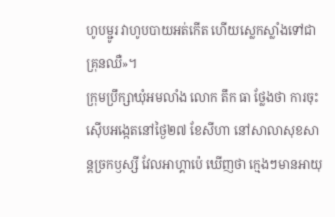ហូបម្ជូរ វាហូបបាយអត់កើត ហើយស្លេកស្លាំងទៅជាគ្រុនឈឺ»។
ក្រុមប្រឹក្សាឃុំអមលាំង លោក តឹក ធា ថ្លែងថា ការចុះស៊ើបអង្កេតនៅថ្ងៃ២៧ ខែសីហា នៅសាលាសុខសាន្តច្រកឫស្សី វែលអាហ្គាប៉េ ឃើញថា ក្មេងៗមានអាយុ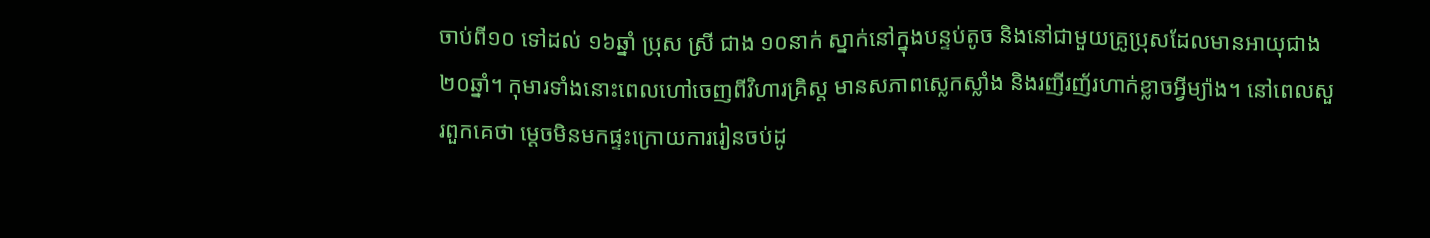ចាប់ពី១០ ទៅដល់ ១៦ឆ្នាំ ប្រុស ស្រី ជាង ១០នាក់ ស្នាក់នៅក្នុងបន្ទប់តូច និងនៅជាមួយគ្រូប្រុសដែលមានអាយុជាង ២០ឆ្នាំ។ កុមារទាំងនោះពេលហៅចេញពីវិហារគ្រិស្ត មានសភាពស្លេកស្លាំង និងរញីរញ័រហាក់ខ្លាចអ្វីម្យ៉ាង។ នៅពេលសួរពួកគេថា ម្ដេចមិនមកផ្ទះក្រោយការរៀនចប់ដូ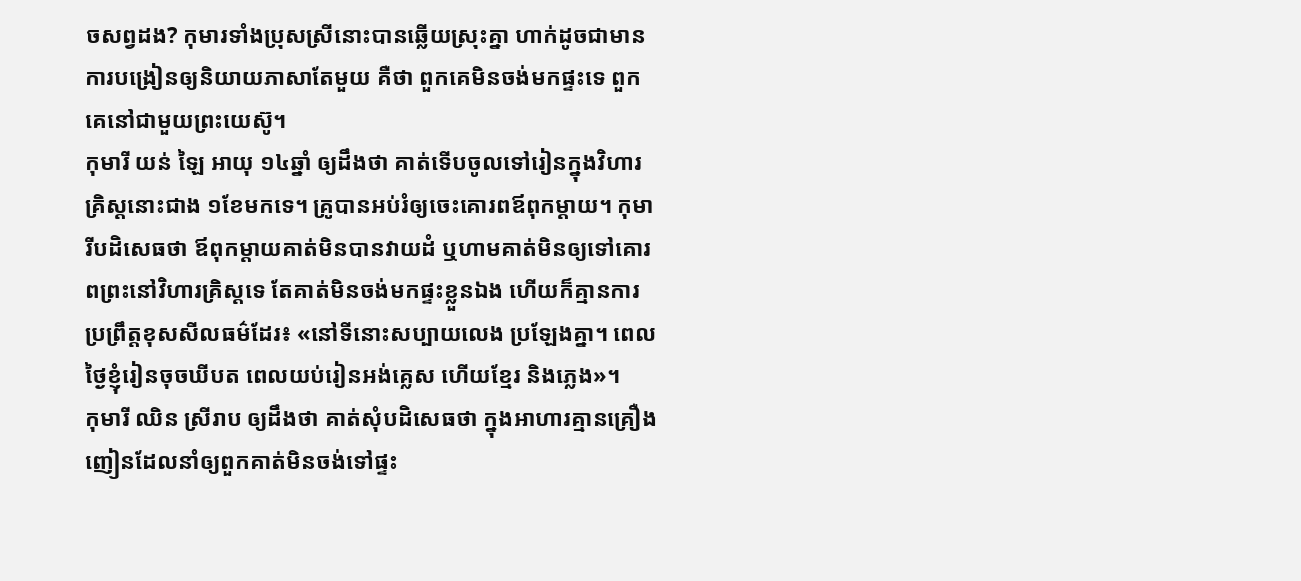ចសព្វដង? កុមារទាំងប្រុសស្រីនោះបានឆ្លើយស្រុះគ្នា ហាក់ដូចជាមានការបង្រៀនឲ្យនិយាយភាសាតែមួយ គឺថា ពួកគេមិនចង់មកផ្ទះទេ ពួកគេនៅជាមួយព្រះយេស៊ូ។
កុមារី យន់ ឡៃ អាយុ ១៤ឆ្នាំ ឲ្យដឹងថា គាត់ទើបចូលទៅរៀនក្នុងវិហារគ្រិស្តនោះជាង ១ខែមកទេ។ គ្រូបានអប់រំឲ្យចេះគោរពឪពុកម្ដាយ។ កុមារីបដិសេធថា ឪពុកម្ដាយគាត់មិនបានវាយដំ ឬហាមគាត់មិនឲ្យទៅគោរពព្រះនៅវិហារគ្រិស្តទេ តែគាត់មិនចង់មកផ្ទះខ្លួនឯង ហើយក៏គ្មានការប្រព្រឹត្តខុសសីលធម៌ដែរ៖ «នៅទីនោះសប្បាយលេង ប្រឡែងគ្នា។ ពេលថ្ងៃខ្ញុំរៀនចុចឃីបត ពេលយប់រៀនអង់គ្លេស ហើយខ្មែរ និងភ្លេង»។
កុមារី ឈិន ស្រីរាប ឲ្យដឹងថា គាត់សុំបដិសេធថា ក្នុងអាហារគ្មានគ្រឿងញៀនដែលនាំឲ្យពួកគាត់មិនចង់ទៅផ្ទះ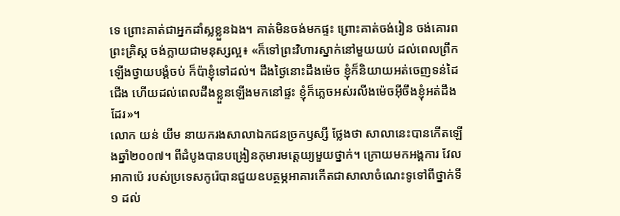ទេ ព្រោះគាត់ជាអ្នកដាំស្លខ្លួនឯង។ គាត់មិនចង់មកផ្ទះ ព្រោះគាត់ចង់រៀន ចង់គោរពព្រះគ្រិស្ត ចង់ក្លាយជាមនុស្សល្អ៖ «ក៏ទៅព្រះវិហារស្នាក់នៅមួយយប់ ដល់ពេលព្រឹកឡើងថ្វាយបង្គំចប់ ក៏ប៉ាខ្ញុំទៅដល់។ ដឹងថ្ងៃនោះដឹងម៉េច ខ្ញុំក៏និយាយអត់ចេញទន់ដៃជើង ហើយដល់ពេលដឹងខ្លួនឡើងមកនៅផ្ទះ ខ្ញុំក៏ភ្លេចអស់រលីងម៉េចអ៊ីចឹងខ្ញុំអត់ដឹងដែរ»។
លោក យន់ យីម នាយករងសាលាឯកជនច្រកឫស្សី ថ្លែងថា សាលានេះបានកើតឡើងឆ្នាំ២០០៧។ ពីដំបូងបានបង្រៀនកុមារមត្តេយ្យមួយថ្នាក់។ ក្រោយមកអង្គការ វែល អាកាប៉េ របស់ប្រទេសកូរ៉េបានជួយឧបត្ថម្ភអាគារកើតជាសាលាចំណេះទូទៅពីថ្នាក់ទី១ ដល់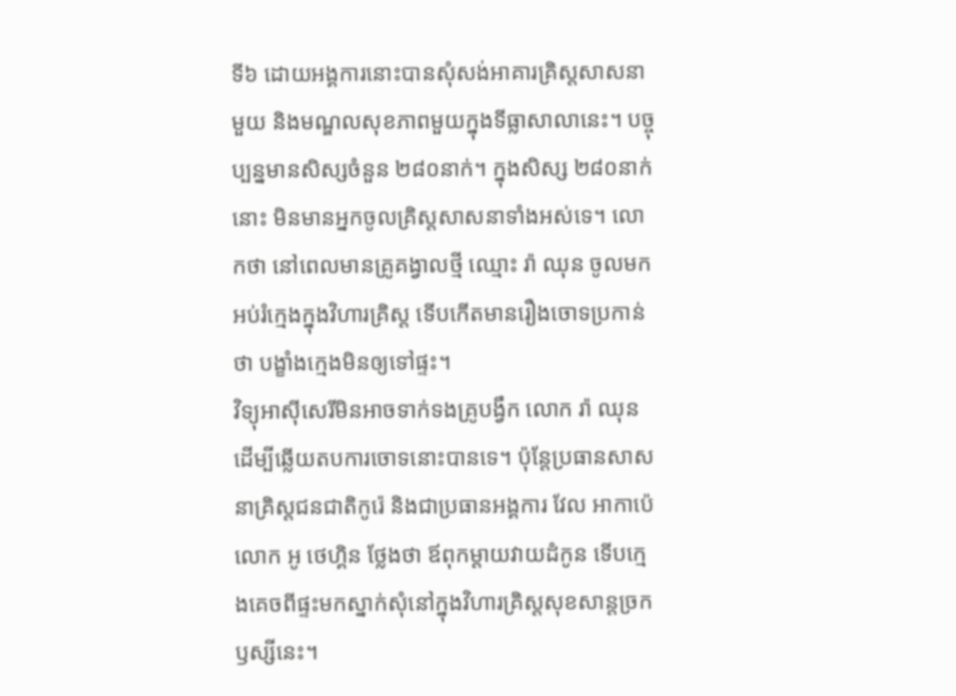ទី៦ ដោយអង្គការនោះបានសុំសង់អាគារគ្រិស្តសាសនាមួយ និងមណ្ឌលសុខភាពមួយក្នុងទីធ្លាសាលានេះ។ បច្ចុប្បន្នមានសិស្សចំនួន ២៨០នាក់។ ក្នុងសិស្ស ២៨០នាក់នោះ មិនមានអ្នកចូលគ្រិស្តសាសនាទាំងអស់ទេ។ លោកថា នៅពេលមានគ្រូគង្វាលថ្មី ឈ្មោះ រ៉ា ឈុន ចូលមកអប់រំក្មេងក្នុងវិហារគ្រិស្ត ទើបកើតមានរឿងចោទប្រកាន់ថា បង្ខាំងក្មេងមិនឲ្យទៅផ្ទះ។
វិទ្យុអាស៊ីសេរីមិនអាចទាក់ទងគ្រូបង្វឹក លោក រ៉ា ឈុន ដើម្បីឆ្លើយតបការចោទនោះបានទេ។ ប៉ុន្តែប្រធានសាសនាគ្រិស្តជនជាតិកូរ៉េ និងជាប្រធានអង្គការ វែល អាកាប៉េ លោក អូ ថេហ្គិន ថ្លែងថា ឪពុកម្ដាយវាយដំកូន ទើបក្មេងគេចពីផ្ទះមកស្នាក់សុំនៅក្នុងវិហារគ្រិស្តសុខសាន្តច្រកឫស្សីនេះ។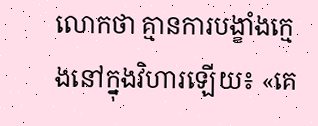លោកថា គ្មានការបង្ខាំងក្មេងនៅក្នុងវិហារឡើយ៖ «គេ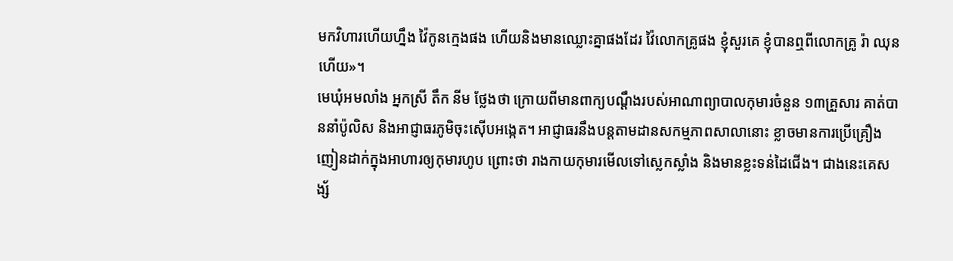មកវិហារហើយហ្នឹង វ៉ៃកូនក្មេងផង ហើយនិងមានឈ្លោះគ្នាផងដែរ វ៉ៃលោកគ្រូផង ខ្ញុំសួរគេ ខ្ញុំបានឮពីលោកគ្រូ រ៉ា ឈុន ហើយ»។
មេឃុំអមលាំង អ្នកស្រី តឹក នីម ថ្លែងថា ក្រោយពីមានពាក្យបណ្តឹងរបស់អាណាព្យាបាលកុមារចំនួន ១៣គ្រួសារ គាត់បាននាំប៉ូលិស និងអាជ្ញាធរភូមិចុះស៊ើបអង្កេត។ អាជ្ញាធរនឹងបន្តតាមដានសកម្មភាពសាលានោះ ខ្លាចមានការប្រើគ្រឿងញៀនដាក់ក្នុងអាហារឲ្យកុមារហូប ព្រោះថា រាងកាយកុមារមើលទៅស្លេកស្លាំង និងមានខ្លះទន់ដៃជើង។ ជាងនេះគេសង្ស័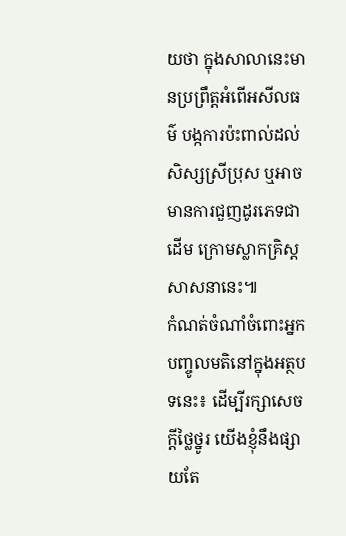យថា ក្នុងសាលានេះមានប្រព្រឹត្តអំពើអសីលធម៌ បង្កការប៉ះពាល់ដល់សិស្សស្រីប្រុស ឬអាចមានការជួញដូរភេទជាដើម ក្រោមស្លាកគ្រិស្តសាសនានេះ៕
កំណត់ចំណាំចំពោះអ្នកបញ្ចូលមតិនៅក្នុងអត្ថបទនេះ៖ ដើម្បីរក្សាសេចក្ដីថ្លៃថ្នូរ យើងខ្ញុំនឹងផ្សាយតែ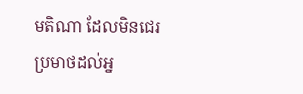មតិណា ដែលមិនជេរប្រមាថដល់អ្ន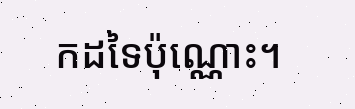កដទៃប៉ុណ្ណោះ។